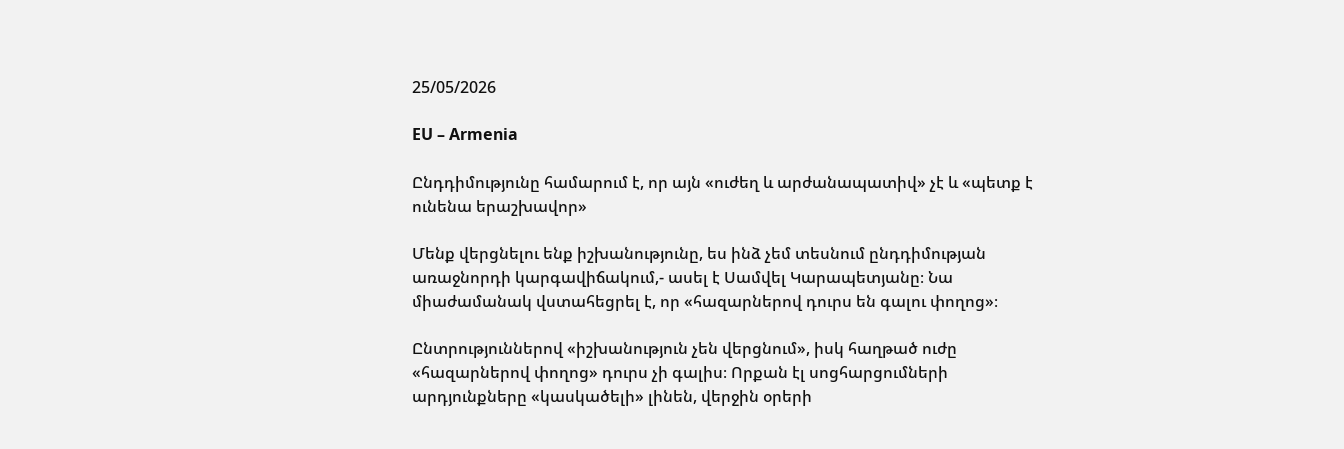25/05/2026

EU – Armenia

Ընդդիմությունը համարում է, որ այն «ուժեղ և արժանապատիվ» չէ և «պետք է ունենա երաշխավոր»

Մենք վերցնելու ենք իշխանությունը, ես ինձ չեմ տեսնում ընդդիմության առաջնորդի կարգավիճակում,- ասել է Սամվել Կարապետյանը։ Նա միաժամանակ վստահեցրել է, որ «հազարներով դուրս են գալու փողոց»։

Ընտրություններով «իշխանություն չեն վերցնում», իսկ հաղթած ուժը «հազարներով փողոց» դուրս չի գալիս։ Որքան էլ սոցհարցումների արդյունքները «կասկածելի» լինեն, վերջին օրերի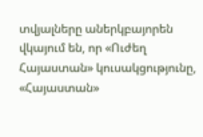տվյալները աներկբայորեն վկայում են, որ «Ուժեղ Հայաստան» կուսակցությունը, «Հայաստան»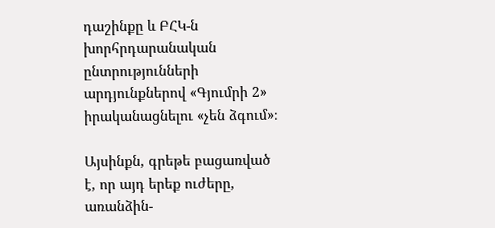դաշինքը և ԲՀԿ-ն խորհրդարանական ընտրությունների արդյունքներով «Գյումրի 2» իրականացնելու «չեն ձգում»։

Այսինքն, գրեթե բացառված է, որ այդ երեք ուժերը, առանձին-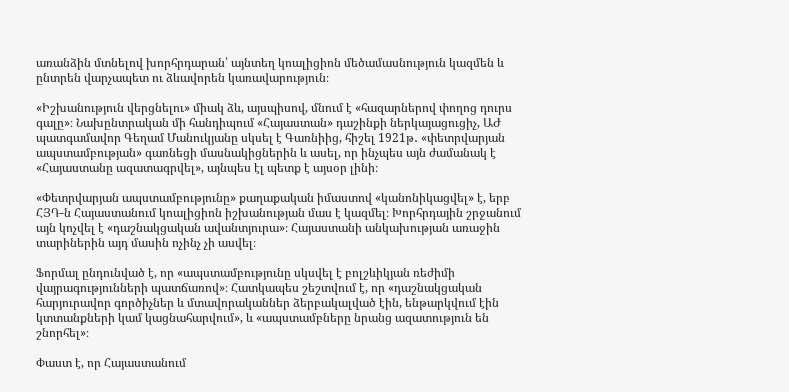առանձին մտնելով խորհրդարան՝ այնտեղ կոալիցիոն մեծամասնություն կազմեն և ընտրեն վարչապետ ու ձևավորեն կառավարություն։

«Իշխանություն վերցնելու» միակ ձև, այսպիսով, մնում է «հազարներով փողոց դուրս գալը»։ Նախընտրական մի հանդիպում «Հայաստան» դաշինքի ներկայացուցիչ, ԱԺ պատգամավոր Գեղամ Մանուկյանը սկսել է Գառնիից, հիշել 1921թ․ «փետրվարյան ապստամբության» գառնեցի մասնակիցներին և ասել, որ ինչպես այն ժամանակ է «Հայաստանը ազատագրվել», այնպես էլ պետք է այսօր լինի։

«Փետրվարյան ապստամբությունը» քաղաքական իմաստով «կանոնիկացվել» է, երբ ՀՅԴ-ն Հայաստանում կոալիցիոն իշխանության մաս է կազմել։ Խորհրդային շրջանում այն կոչվել է «դաշնակցական ավանտյուրա»։ Հայաստանի անկախության առաջին տարիներին այդ մասին ոչինչ չի ասվել։

Ֆորմալ ընդունված է, որ «ապստամբությունը սկսվել է բոլշևիկյան ռեժիմի վայրագությունների պատճառով»։ Հատկապես շեշտվում է, որ «դաշնակցական հարյուրավոր գործիչներ և մտավորականներ ձերբակալված էին, ենթարկվում էին կտտանքների կամ կացնահարվում», և «ապստամբները նրանց ազատություն են շնորհել»։

Փաստ է, որ Հայաստանում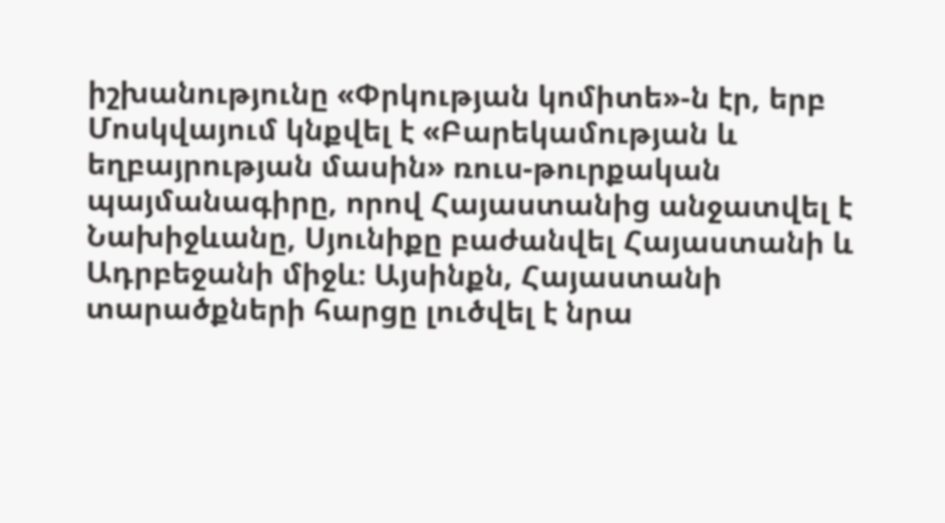իշխանությունը «Փրկության կոմիտե»-ն էր, երբ Մոսկվայում կնքվել է «Բարեկամության և եղբայրության մասին» ռուս-թուրքական պայմանագիրը, որով Հայաստանից անջատվել է Նախիջևանը, Սյունիքը բաժանվել Հայաստանի և Ադրբեջանի միջև։ Այսինքն, Հայաստանի տարածքների հարցը լուծվել է նրա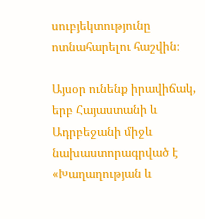սուբյեկտությունը ոտնահարելու հաշվին։

Այսօր ունենք իրավիճակ, երբ Հայաստանի և Ադրբեջանի միջև նախաստորագրված է «Խաղաղության և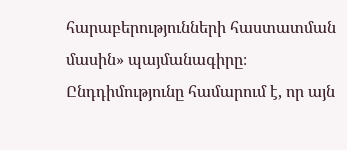հարաբերությունների հաստատման մասին» պայմանագիրը։ Ընդդիմությունը համարում է, որ այն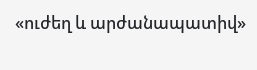«ուժեղ և արժանապատիվ»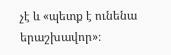չէ և «պետք է ունենա երաշխավոր»։